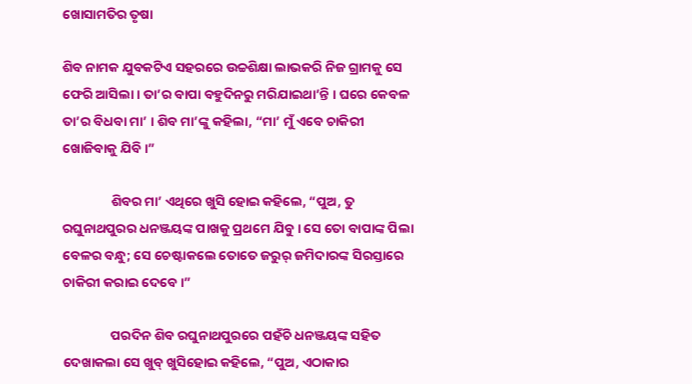ଖୋସାମତିର ତୃଷା

ଶିବ ନାମକ ଯୁବକଟିଏ ସହରରେ ଉଚ୍ଚଶିକ୍ଷା ଲାଭକରି ନିଜ ଗ୍ରାମକୁ ସେ ଫେରି ଆସିଲା । ତା’ର ବାପା ବହୁଦିନରୁ ମରିଯାଇଥା’ନ୍ତି । ଘରେ କେବଳ ତା’ର ବିଧବା ମା’ । ଶିବ ମା’ଙ୍କୁ କହିଲା, “ମା’ ମୁଁ ଏବେ ଚାକିରୀ ଖୋଜିବାକୁ ଯିବି ।”

                ଶିବର ମା’ ଏଥିରେ ଖୁସି ହୋଇ କହିଲେ, “ପୁଅ, ତୁ ରଘୁନାଥପୁରର ଧନଞ୍ଜୟଙ୍କ ପାଖକୁ ପ୍ରଥମେ ଯିବୁ । ସେ ତୋ ବାପାଙ୍କ ପିଲା ବେଳର ବନ୍ଧୁ; ସେ ଚେଷ୍ଟାକଲେ ତୋତେ ଜରୁର୍ ଜମିଦାରଙ୍କ ସିରସ୍ତାରେ ଚାକିରୀ କରାଇ ଦେବେ ।”

                ପରଦିନ ଶିବ ରଘୁନାଥପୁରରେ ପହଁଚି ଧନଞ୍ଜୟଙ୍କ ସହିତ ଦେଖାକଲା ସେ ଖୁବ୍ ଖୁସିହୋଇ କହିଲେ, “ପୁଅ, ଏଠାକାର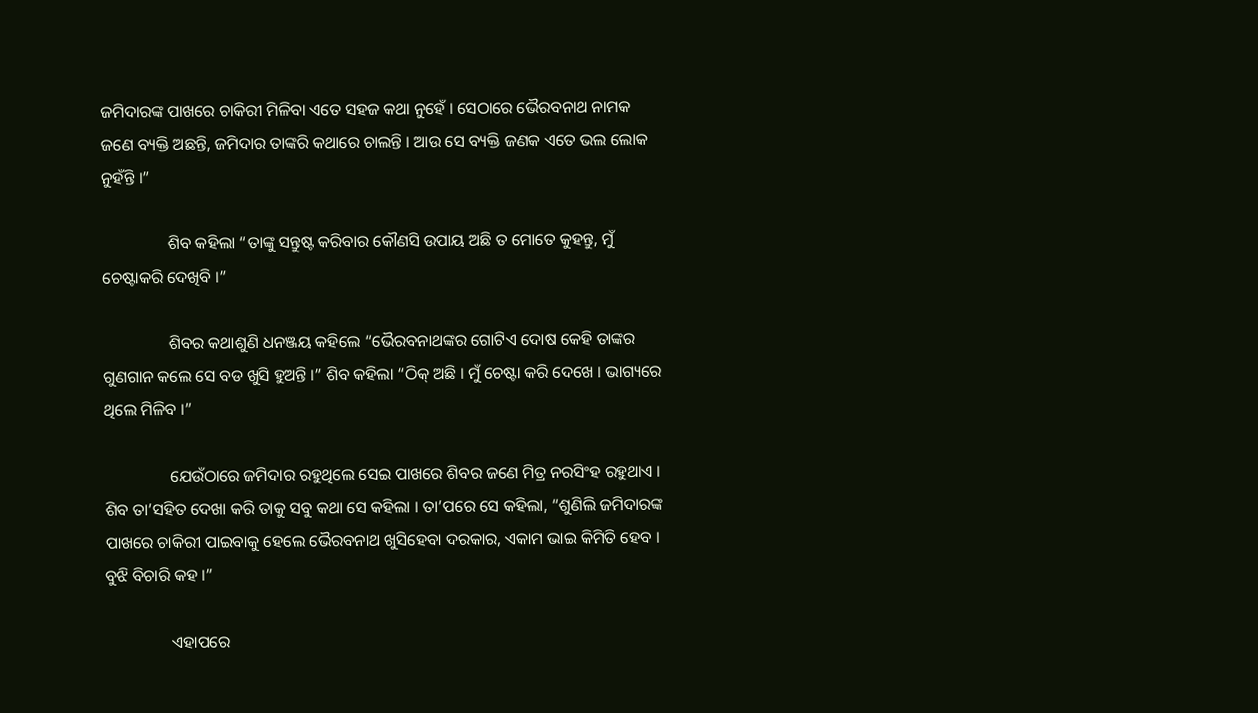ଜମିଦାରଙ୍କ ପାଖରେ ଚାକିରୀ ମିଳିବା ଏତେ ସହଜ କଥା ନୁହେଁ । ସେଠାରେ ଭୈରବନାଥ ନାମକ ଜଣେ ବ୍ୟକ୍ତି ଅଛନ୍ତି, ଜମିଦାର ତାଙ୍କରି କଥାରେ ଚାଲନ୍ତି । ଆଉ ସେ ବ୍ୟକ୍ତି ଜଣକ ଏତେ ଭଲ ଲୋକ ନୁହଁନ୍ତି ।”

                ଶିବ କହିଲା “ତାଙ୍କୁ ସନ୍ତୁଷ୍ଟ କରିବାର କୌଣସି ଉପାୟ ଅଛି ତ ମୋତେ କୁହନ୍ତୁ, ମୁଁ ଚେଷ୍ଟାକରି ଦେଖିବି ।”

                ଶିବର କଥାଶୁଣି ଧନଞ୍ଜୟ କହିଲେ “ଭୈରବନାଥଙ୍କର ଗୋଟିଏ ଦୋଷ କେହି ତାଙ୍କର ଗୁଣଗାନ କଲେ ସେ ବଡ ଖୁସି ହୁଅନ୍ତି ।” ଶିବ କହିଲା “ଠିକ୍ ଅଛି । ମୁଁ ଚେଷ୍ଟା କରି ଦେଖେ । ଭାଗ୍ୟରେ ଥିଲେ ମିଳିବ ।”

                ଯେଉଁଠାରେ ଜମିଦାର ରହୁଥିଲେ ସେଇ ପାଖରେ ଶିବର ଜଣେ ମିତ୍ର ନରସିଂହ ରହୁଥାଏ । ଶିବ ତା’ସହିତ ଦେଖା କରି ତାକୁ ସବୁ କଥା ସେ କହିଲା । ତା’ପରେ ସେ କହିଲା, “ଶୁଣିଲି ଜମିଦାରଙ୍କ ପାଖରେ ଚାକିରୀ ପାଇବାକୁ ହେଲେ ଭୈରବନାଥ ଖୁସିହେବା ଦରକାର, ଏକାମ ଭାଇ କିମିତି ହେବ । ବୁଝି ବିଚାରି କହ ।”

                ଏହାପରେ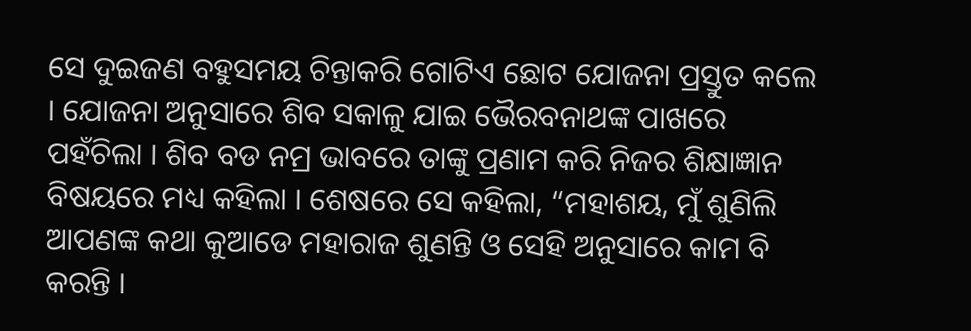ସେ ଦୁଇଜଣ ବହୁସମୟ ଚିନ୍ତାକରି ଗୋଟିଏ ଛୋଟ ଯୋଜନା ପ୍ରସ୍ତୁତ କଲେ । ଯୋଜନା ଅନୁସାରେ ଶିବ ସକାଳୁ ଯାଇ ଭୈରବନାଥଙ୍କ ପାଖରେ ପହଁଚିଲା । ଶିବ ବଡ ନମ୍ର ଭାବରେ ତାଙ୍କୁ ପ୍ରଣାମ କରି ନିଜର ଶିକ୍ଷାଜ୍ଞାନ ବିଷୟରେ ମଧ୍ୟ କହିଲା । ଶେଷରେ ସେ କହିଲା, “ମହାଶୟ, ମୁଁ ଶୁଣିଲି ଆପଣଙ୍କ କଥା କୁଆଡେ ମହାରାଜ ଶୁଣନ୍ତି ଓ ସେହି ଅନୁସାରେ କାମ ବି କରନ୍ତି ।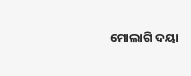ମୋଲାଗି ଦୟା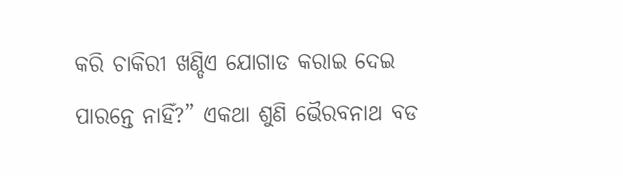କରି ଚାକିରୀ ଖଣ୍ଡିଏ ଯୋଗାଡ କରାଇ ଦେଇ ପାରନ୍ତେ ନାହିଁ?” ଏକଥା ଶୁଣି ଭୈରବନାଥ ବଡ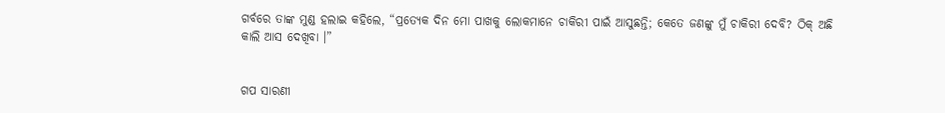ଗର୍ବରେ ତାଙ୍କ ମୁଣ୍ଡ ହଲାଇ କହିଲେ, “ପ୍ରତ୍ୟେକ ଦିନ ମୋ ପାଖକୁ ଲୋକମାନେ ଚାକିରୀ ପାଇଁ ଆସୁଛନ୍ତି; କେତେ ଜଣଙ୍କୁ ମୁଁ ଚାକିରୀ ଦେବି? ଠିକ୍ ଅଛି କାଲି ଆସ ଦେଖିବା ।”


ଗପ ସାରଣୀ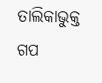ତାଲିକାଭୁକ୍ତ ଗପ